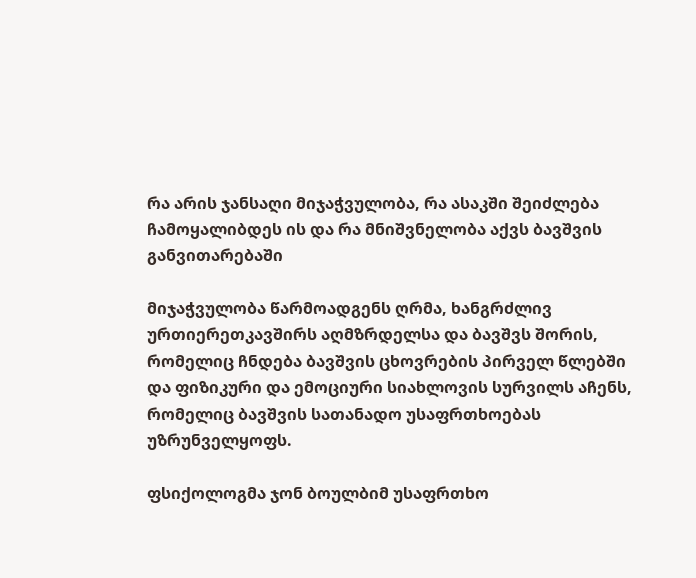რა არის ჯანსაღი მიჯაჭვულობა, რა ასაკში შეიძლება ჩამოყალიბდეს ის და რა მნიშვნელობა აქვს ბავშვის განვითარებაში

მიჯაჭვულობა წარმოადგენს ღრმა, ხანგრძლივ ურთიერეთკავშირს აღმზრდელსა და ბავშვს შორის, რომელიც ჩნდება ბავშვის ცხოვრების პირველ წლებში და ფიზიკური და ემოციური სიახლოვის სურვილს აჩენს, რომელიც ბავშვის სათანადო უსაფრთხოებას უზრუნველყოფს.

ფსიქოლოგმა ჯონ ბოულბიმ უსაფრთხო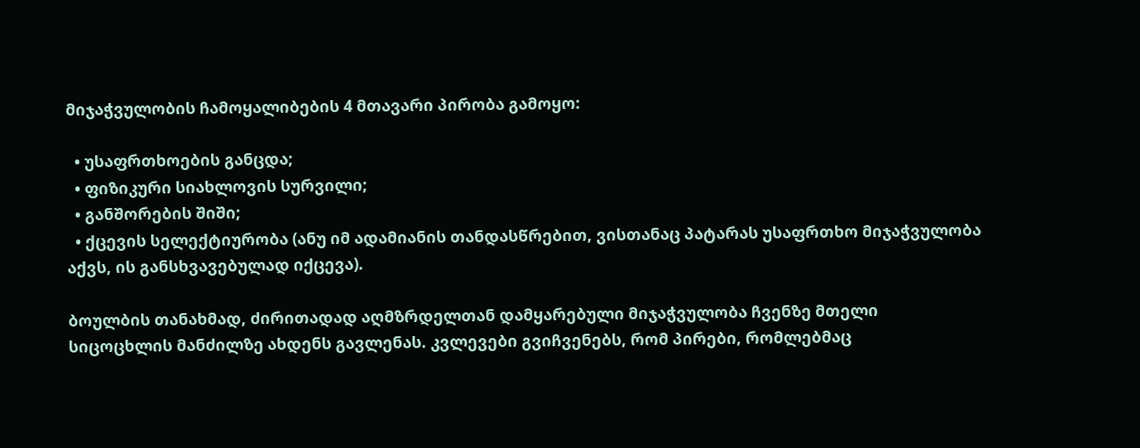მიჯაჭვულობის ჩამოყალიბების 4 მთავარი პირობა გამოყო:

  • უსაფრთხოების განცდა;
  • ფიზიკური სიახლოვის სურვილი;
  • განშორების შიში;
  • ქცევის სელექტიურობა (ანუ იმ ადამიანის თანდასწრებით, ვისთანაც პატარას უსაფრთხო მიჯაჭვულობა აქვს, ის განსხვავებულად იქცევა).

ბოულბის თანახმად, ძირითადად აღმზრდელთან დამყარებული მიჯაჭვულობა ჩვენზე მთელი სიცოცხლის მანძილზე ახდენს გავლენას. კვლევები გვიჩვენებს, რომ პირები, რომლებმაც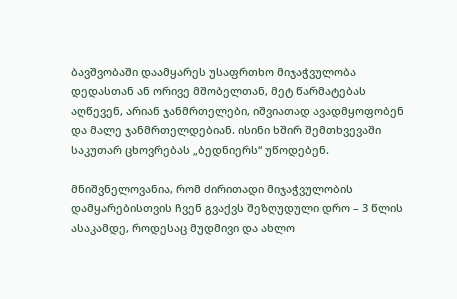ბავშვობაში დაამყარეს უსაფრთხო მიჯაჭვულობა დედასთან ან ორივე მშობელთან, მეტ წარმატებას აღწევენ, არიან ჯანმრთელები, იშვიათად ავადმყოფობენ და მალე ჯანმრთელდებიან. ისინი ხშირ შემთხვევაში საკუთარ ცხოვრებას „ბედნიერს“ უწოდებენ.

მნიშვნელოვანია, რომ ძირითადი მიჯაჭვულობის დამყარებისთვის ჩვენ გვაქვს შეზღუდული დრო – 3 წლის ასაკამდე, როდესაც მუდმივი და ახლო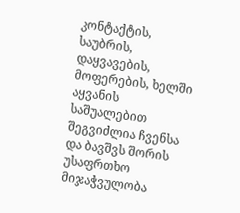კონტაქტის, საუბრის, დაყვავების, მოფერების, ხელში აყვანის საშუალებით შეგვიძლია ჩვენსა და ბავშვს შორის უსაფრთხო მიჯაჭვულობა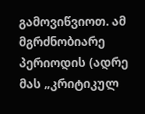გამოვიწვიოთ. ამ მგრძნობიარე პერიოდის (ადრე მას „კრიტიკულ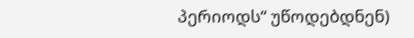პერიოდს“ უწოდებდნენ)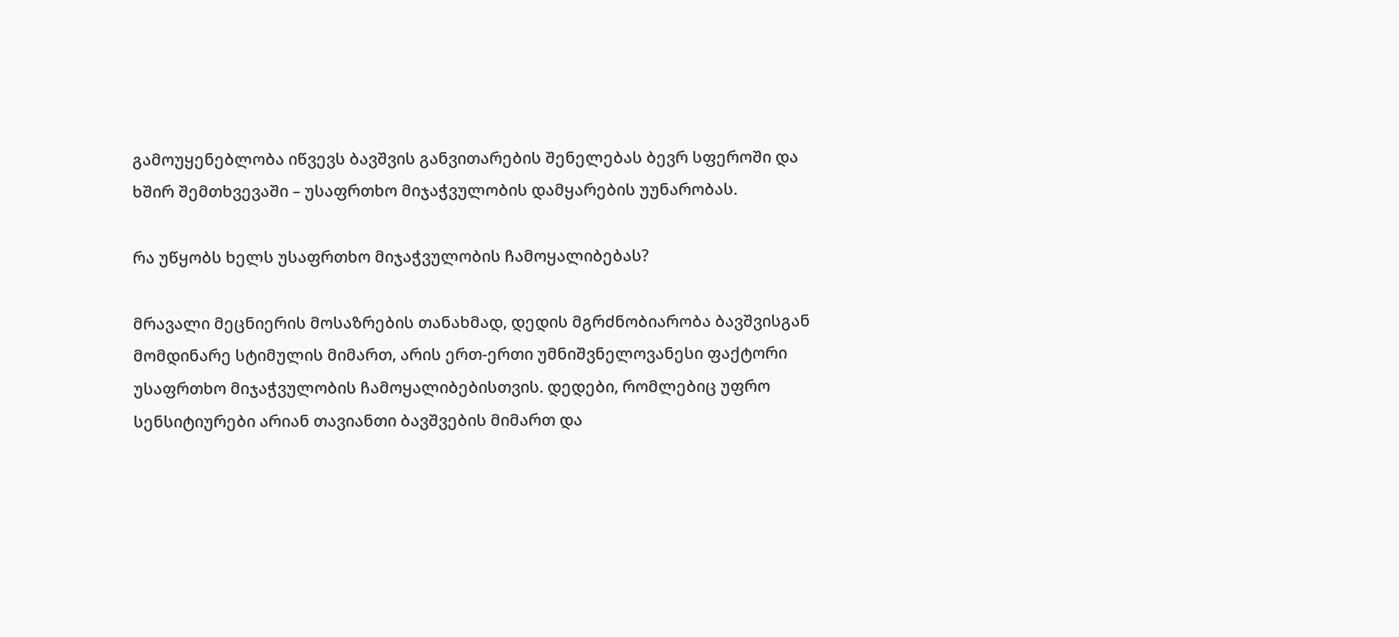გამოუყენებლობა იწვევს ბავშვის განვითარების შენელებას ბევრ სფეროში და ხშირ შემთხვევაში – უსაფრთხო მიჯაჭვულობის დამყარების უუნარობას.

რა უწყობს ხელს უსაფრთხო მიჯაჭვულობის ჩამოყალიბებას?

მრავალი მეცნიერის მოსაზრების თანახმად, დედის მგრძნობიარობა ბავშვისგან მომდინარე სტიმულის მიმართ, არის ერთ-ერთი უმნიშვნელოვანესი ფაქტორი უსაფრთხო მიჯაჭვულობის ჩამოყალიბებისთვის. დედები, რომლებიც უფრო სენსიტიურები არიან თავიანთი ბავშვების მიმართ და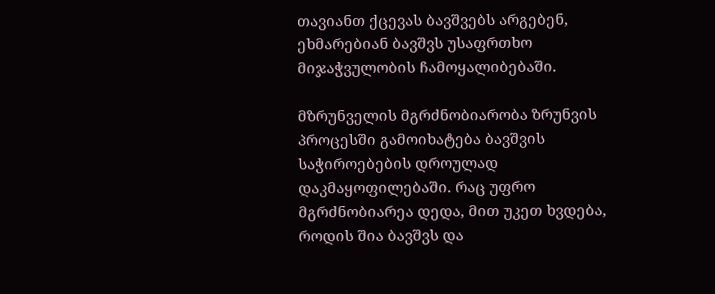თავიანთ ქცევას ბავშვებს არგებენ, ეხმარებიან ბავშვს უსაფრთხო მიჯაჭვულობის ჩამოყალიბებაში.

მზრუნველის მგრძნობიარობა ზრუნვის პროცესში გამოიხატება ბავშვის საჭიროებების დროულად დაკმაყოფილებაში. რაც უფრო მგრძნობიარეა დედა, მით უკეთ ხვდება, როდის შია ბავშვს და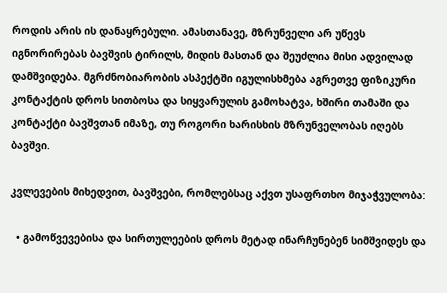როდის არის ის დანაყრებული. ამასთანავე, მზრუნველი არ უწევს იგნორირებას ბავშვის ტირილს, მიდის მასთან და შეუძლია მისი ადვილად დამშვიდება. მგრძნობიარობის ასპექტში იგულისხმება აგრეთვე ფიზიკური კონტაქტის დროს სითბოსა და სიყვარულის გამოხატვა, ხშირი თამაში და კონტაქტი ბავშვთან იმაზე, თუ როგორი ხარისხის მზრუნველობას იღებს ბავშვი.

კვლევების მიხედვით, ბავშვები, რომლებსაც აქვთ უსაფრთხო მიჯაჭვულობა:

  • გამოწვევებისა და სირთულეების დროს მეტად ინარჩუნებენ სიმშვიდეს და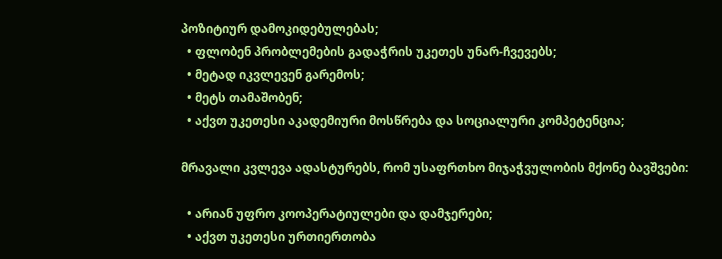პოზიტიურ დამოკიდებულებას;
  • ფლობენ პრობლემების გადაჭრის უკეთეს უნარ-ჩვევებს;
  • მეტად იკვლევენ გარემოს;
  • მეტს თამაშობენ;
  • აქვთ უკეთესი აკადემიური მოსწრება და სოციალური კომპეტენცია;

მრავალი კვლევა ადასტურებს, რომ უსაფრთხო მიჯაჭვულობის მქონე ბავშვები:

  • არიან უფრო კოოპერატიულები და დამჯერები;
  • აქვთ უკეთესი ურთიერთობა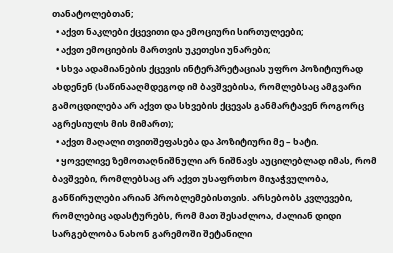თანატოლებთან;
  • აქვთ ნაკლები ქცევითი და ემოციური სირთულეები;
  • აქვთ ემოციების მართვის უკეთესი უნარები;
  • სხვა ადამიანების ქცევის ინტერპრეტაციას უფრო პოზიტიურად ახდენენ (საწინააღმდეგოდ იმ ბავშვებისა, რომლებსაც ამგვარი გამოცდილება არ აქვთ და სხვების ქცევას განმარტავენ როგორც აგრესიულს მის მიმართ);
  • აქვთ მაღალი თვითშეფასება და პოზიტიური მე – ხატი.
  • ყოველივე ზემოთაღნიშნული არ ნიშნავს აუცილებლად იმას, რომ ბავშვები, რომლებსაც არ აქვთ უსაფრთხო მიჯაჭვულობა, განწირულები არიან პრობლემებისთვის. არსებობს კვლევები, რომლებიც ადასტურებს, რომ მათ შესაძლოა, ძალიან დიდი სარგებლობა ნახონ გარემოში შეტანილი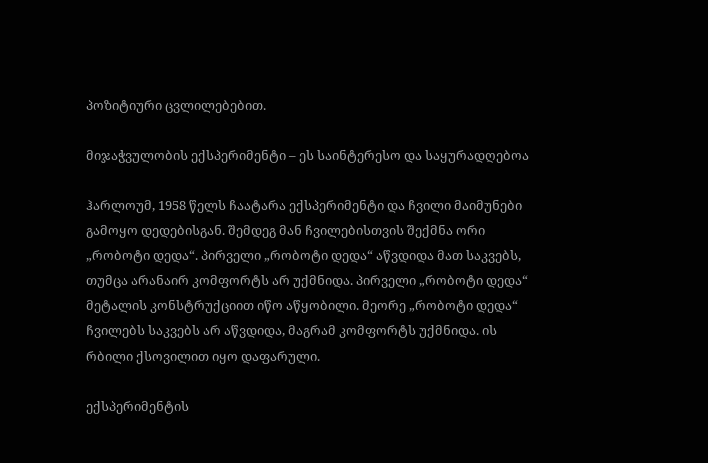პოზიტიური ცვლილებებით.

მიჯაჭვულობის ექსპერიმენტი – ეს საინტერესო და საყურადღებოა

ჰარლოუმ, 1958 წელს ჩაატარა ექსპერიმენტი და ჩვილი მაიმუნები გამოყო დედებისგან. შემდეგ მან ჩვილებისთვის შექმნა ორი „რობოტი დედა“. პირველი „რობოტი დედა“ აწვდიდა მათ საკვებს, თუმცა არანაირ კომფორტს არ უქმნიდა. პირველი „რობოტი დედა“ მეტალის კონსტრუქციით იწო აწყობილი. მეორე „რობოტი დედა“ ჩვილებს საკვებს არ აწვდიდა, მაგრამ კომფორტს უქმნიდა. ის რბილი ქსოვილით იყო დაფარული.

ექსპერიმენტის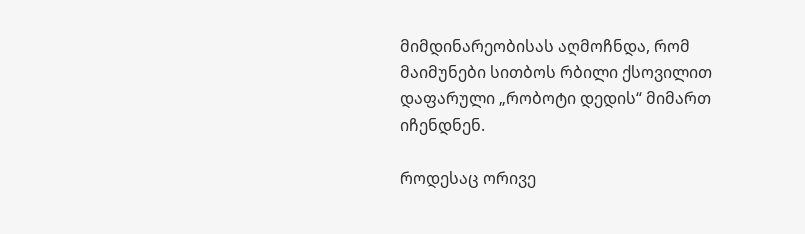მიმდინარეობისას აღმოჩნდა, რომ მაიმუნები სითბოს რბილი ქსოვილით დაფარული „რობოტი დედის“ მიმართ იჩენდნენ.

როდესაც ორივე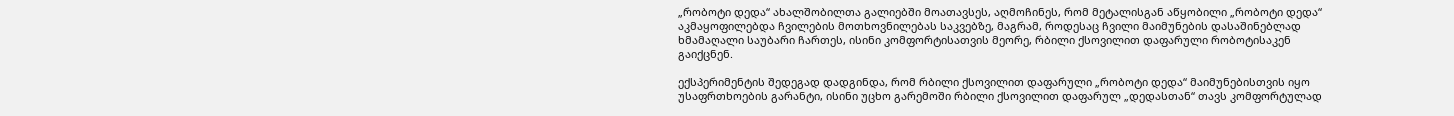„რობოტი დედა“ ახალშობილთა გალიებში მოათავსეს, აღმოჩინეს, რომ მეტალისგან აწყობილი „რობოტი დედა“ აკმაყოფილებდა ჩვილების მოთხოვნილებას საკვებზე, მაგრამ, როდესაც ჩვილი მაიმუნების დასაშინებლად ხმამაღალი საუბარი ჩართეს, ისინი კომფორტისათვის მეორე, რბილი ქსოვილით დაფარული რობოტისაკენ გაიქცნენ.

ექსპერიმენტის შედეგად დადგინდა, რომ რბილი ქსოვილით დაფარული „რობოტი დედა“ მაიმუნებისთვის იყო უსაფრთხოების გარანტი, ისინი უცხო გარემოში რბილი ქსოვილით დაფარულ „დედასთან“ თავს კომფორტულად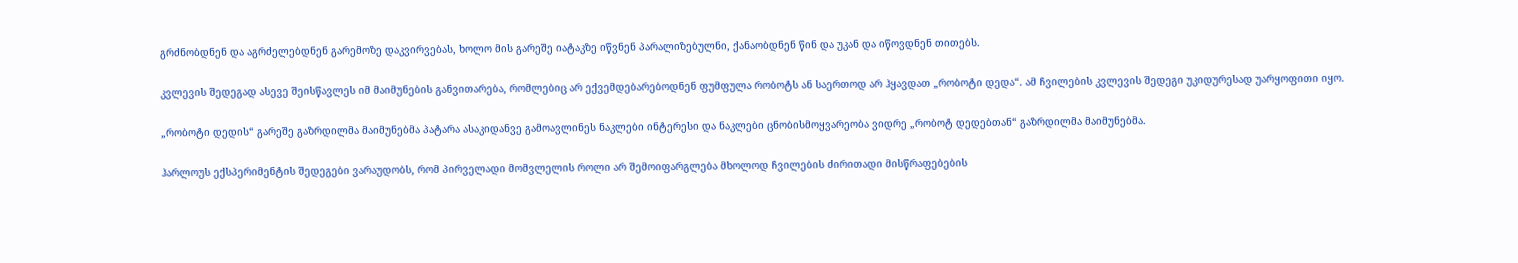გრძნობდნენ და აგრძელებდნენ გარემოზე დაკვირვებას, ხოლო მის გარეშე იატაკზე იწვნენ პარალიზებულნი, ქანაობდნენ წინ და უკან და იწოვდნენ თითებს.

კვლევის შედეგად ასევე შეისწავლეს იმ მაიმუნების განვითარება, რომლებიც არ ექვემდებარებოდნენ ფუმფულა რობოტს ან საერთოდ არ ჰყავდათ „რობოტი დედა“. ამ ჩვილების კვლევის შედეგი უკიდურესად უარყოფითი იყო.

„რობოტი დედის“ გარეშე გაზრდილმა მაიმუნებმა პატარა ასაკიდანვე გამოავლინეს ნაკლები ინტერესი და ნაკლები ცნობისმოყვარეობა ვიდრე „რობოტ დედებთან“ გაზრდილმა მაიმუნებმა.

ჰარლოუს ექსპერიმენტის შედეგები ვარაუდობს, რომ პირველადი მომვლელის როლი არ შემოიფარგლება მხოლოდ ჩვილების ძირითადი მისწრაფებების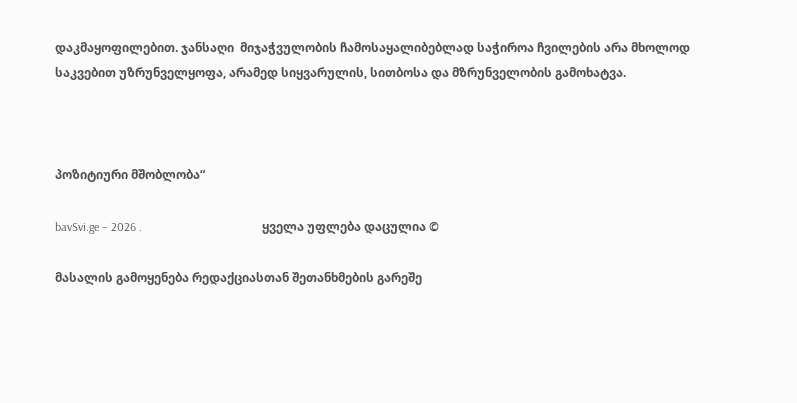დაკმაყოფილებით. ჯანსაღი  მიჯაჭვულობის ჩამოსაყალიბებლად საჭიროა ჩვილების არა მხოლოდ საკვებით უზრუნველყოფა, არამედ სიყვარულის, სითბოსა და მზრუნველობის გამოხატვა.



პოზიტიური მშობლობა“

bavSvi.ge – 2026 .                                        ყველა უფლება დაცულია ©

მასალის გამოყენება რედაქციასთან შეთანხმების გარეშე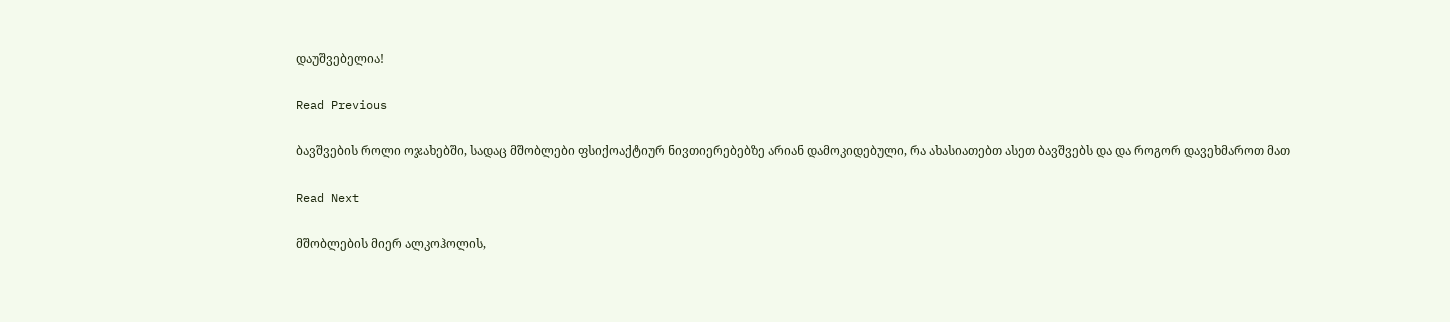დაუშვებელია!

Read Previous

ბავშვების როლი ოჯახებში, სადაც მშობლები ფსიქოაქტიურ ნივთიერებებზე არიან დამოკიდებული, რა ახასიათებთ ასეთ ბავშვებს და და როგორ დავეხმაროთ მათ

Read Next

მშობლების მიერ ალკოჰოლის,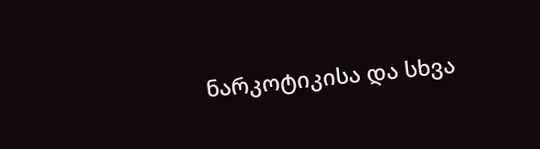ნარკოტიკისა და სხვა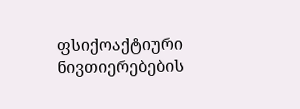ფსიქოაქტიური ნივთიერებების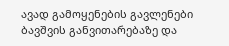ავად გამოყენების გავლენები ბავშვის განვითარებაზე და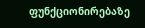ფუნქციონირებაზე